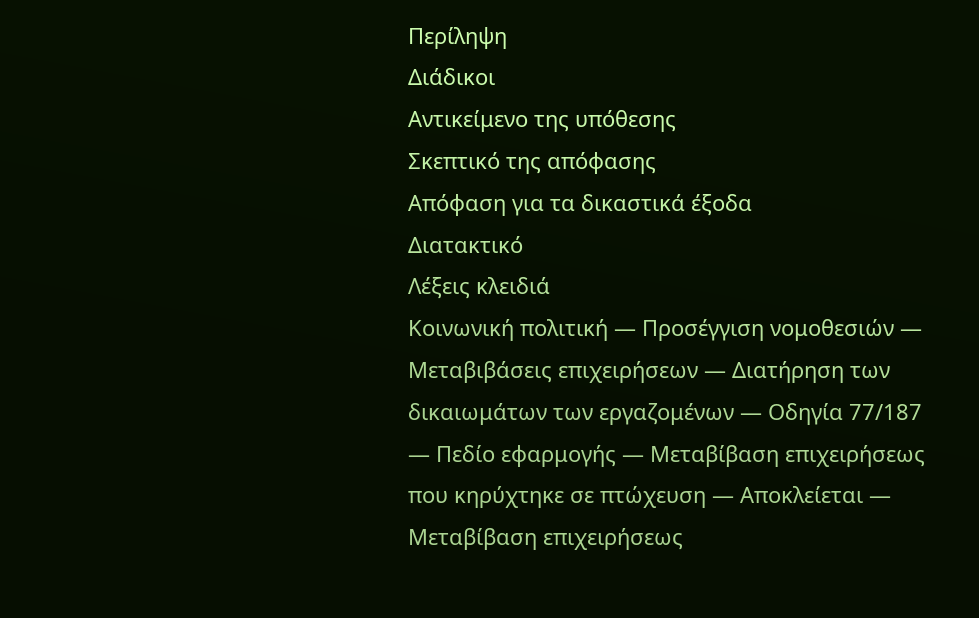Περίληψη
Διάδικοι
Αντικείμενο της υπόθεσης
Σκεπτικό της απόφασης
Απόφαση για τα δικαστικά έξοδα
Διατακτικό
Λέξεις κλειδιά
Κοινωνική πολιτική — Προσέγγιση νομοθεσιών — Μεταβιβάσεις επιχειρήσεων — Διατήρηση των δικαιωμάτων των εργαζομένων — Οδηγία 77/187 — Πεδίο εφαρμογής — Μεταβίβαση επιχειρήσεως που κηρύχτηκε σε πτώχευση — Αποκλείεται — Μεταβίβαση επιχειρήσεως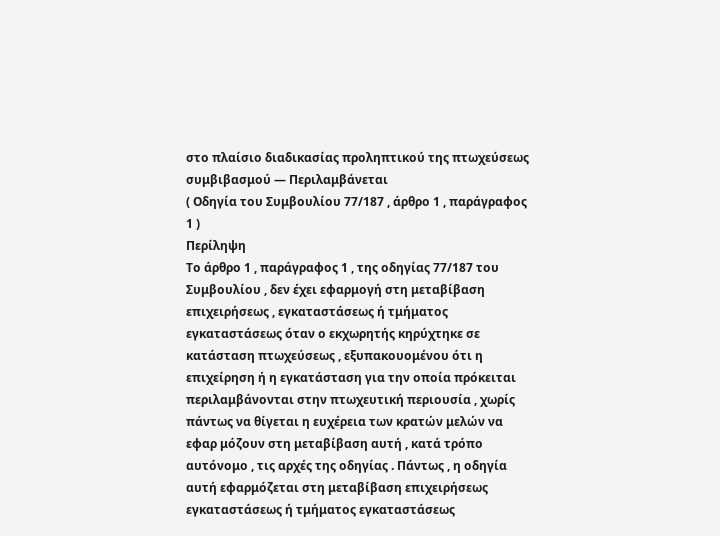στο πλαίσιο διαδικασίας προληπτικού της πτωχεύσεως συμβιβασμού — Περιλαμβάνεται
( Οδηγία του Συμβουλίου 77/187 , άρθρο 1 , παράγραφος 1 )
Περίληψη
Το άρθρο 1 , παράγραφος 1 , της οδηγίας 77/187 του Συμβουλίου , δεν έχει εφαρμογή στη μεταβίβαση επιχειρήσεως , εγκαταστάσεως ή τμήματος εγκαταστάσεως όταν ο εκχωρητής κηρύχτηκε σε κατάσταση πτωχεύσεως , εξυπακουομένου ότι η επιχείρηση ή η εγκατάσταση για την οποία πρόκειται περιλαμβάνονται στην πτωχευτική περιουσία , χωρίς πάντως να θίγεται η ευχέρεια των κρατών μελών να εφαρ μόζουν στη μεταβίβαση αυτή , κατά τρόπο αυτόνομο , τις αρχές της οδηγίας . Πάντως , η οδηγία αυτή εφαρμόζεται στη μεταβίβαση επιχειρήσεως εγκαταστάσεως ή τμήματος εγκαταστάσεως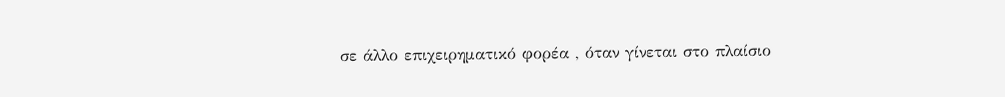σε άλλο επιχειρηματικό φορέα , όταν γίνεται στο πλαίσιο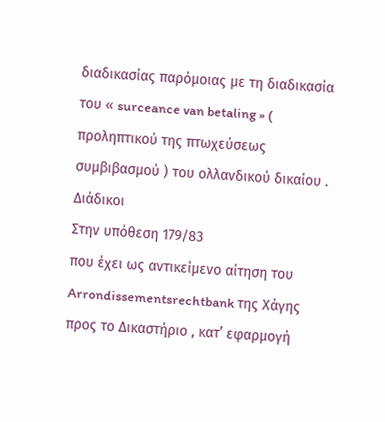διαδικασίας παρόμοιας με τη διαδικασία του « surceance van betaling » ( προληπτικού της πτωχεύσεως συμβιβασμού ) του ολλανδικού δικαίου .
Διάδικοι
Στην υπόθεση 179/83
που έχει ως αντικείμενο αίτηση του Arrondissementsrechtbank της Χάγης προς το Δικαστήριο , κατ’ εφαρμογή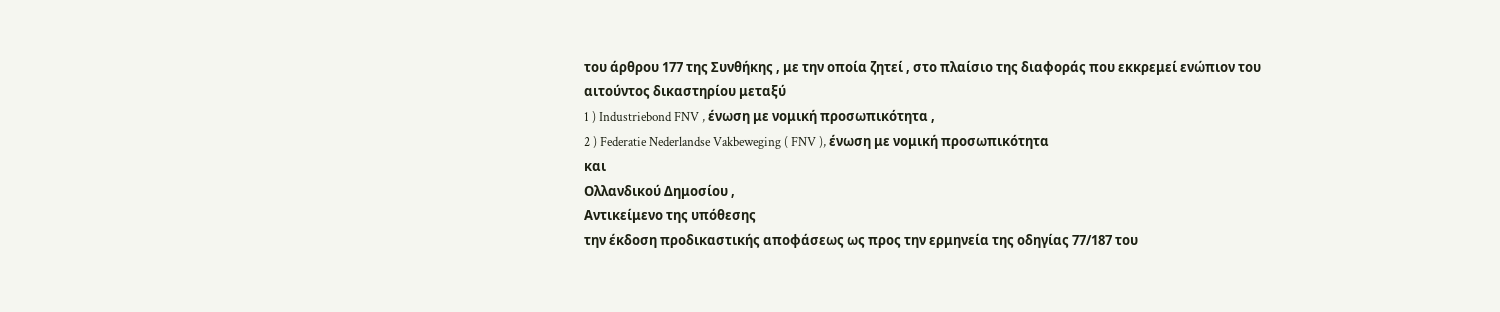του άρθρου 177 της Συνθήκης , με την οποία ζητεί , στο πλαίσιο της διαφοράς που εκκρεμεί ενώπιον του αιτούντος δικαστηρίου μεταξύ
1 ) Industriebond FNV , ένωση με νομική προσωπικότητα ,
2 ) Federatie Nederlandse Vakbeweging ( FNV ), ένωση με νομική προσωπικότητα
και
Ολλανδικού Δημοσίου ,
Αντικείμενο της υπόθεσης
την έκδοση προδικαστικής αποφάσεως ως προς την ερμηνεία της οδηγίας 77/187 του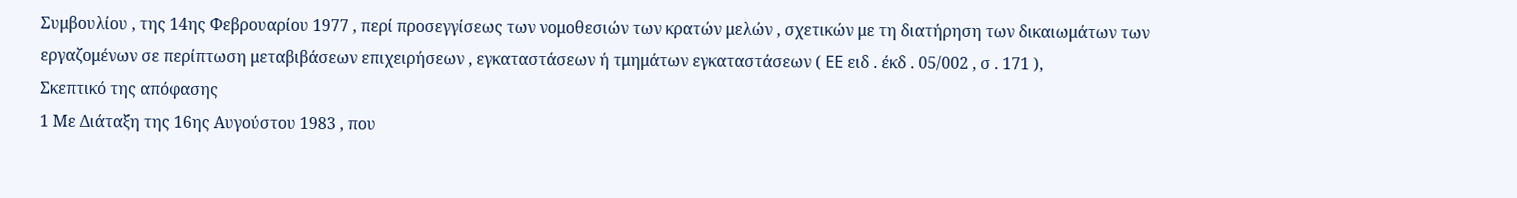Συμβουλίου , της 14ης Φεβρουαρίου 1977 , περί προσεγγίσεως των νομοθεσιών των κρατών μελών , σχετικών με τη διατήρηση των δικαιωμάτων των εργαζομένων σε περίπτωση μεταβιβάσεων επιχειρήσεων , εγκαταστάσεων ή τμημάτων εγκαταστάσεων ( EE ειδ . έκδ . 05/002 , σ . 171 ),
Σκεπτικό της απόφασης
1 Με Διάταξη της 16ης Αυγούστου 1983 , που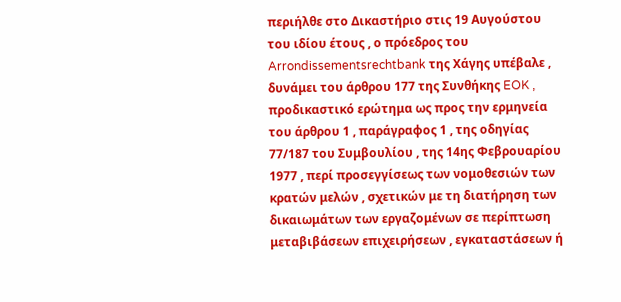περιήλθε στο Δικαστήριο στις 19 Αυγούστου του ιδίου έτους , ο πρόεδρος του Arrondissementsrechtbank της Χάγης υπέβαλε , δυνάμει του άρθρου 177 της Συνθήκης EOK , προδικαστικό ερώτημα ως προς την ερμηνεία του άρθρου 1 , παράγραφος 1 , της οδηγίας 77/187 του Συμβουλίου , της 14ης Φεβρουαρίου 1977 , περί προσεγγίσεως των νομοθεσιών των κρατών μελών , σχετικών με τη διατήρηση των δικαιωμάτων των εργαζομένων σε περίπτωση μεταβιβάσεων επιχειρήσεων , εγκαταστάσεων ή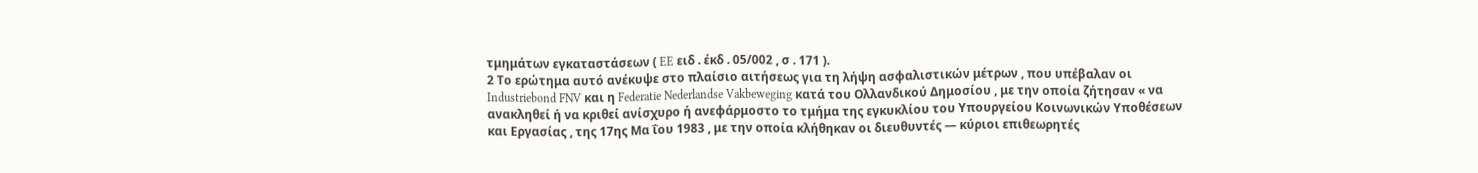τμημάτων εγκαταστάσεων ( EE ειδ . έκδ . 05/002 , σ . 171 ).
2 Το ερώτημα αυτό ανέκυψε στο πλαίσιο αιτήσεως για τη λήψη ασφαλιστικών μέτρων , που υπέβαλαν οι Industriebond FNV και η Federatie Nederlandse Vakbeweging κατά του Ολλανδικού Δημοσίου , με την οποία ζήτησαν « να ανακληθεί ή να κριθεί ανίσχυρο ή ανεφάρμοστο το τμήμα της εγκυκλίου του Υπουργείου Κοινωνικών Υποθέσεων και Εργασίας , της 17ης Μα ΐου 1983 , με την οποία κλήθηκαν οι διευθυντές — κύριοι επιθεωρητές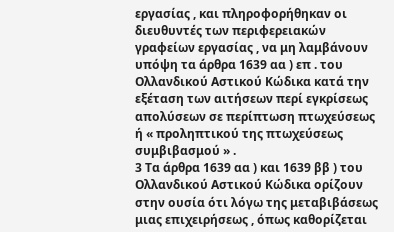εργασίας , και πληροφορήθηκαν οι διευθυντές των περιφερειακών γραφείων εργασίας , να μη λαμβάνουν υπόψη τα άρθρα 1639 αα ) επ . του Ολλανδικού Αστικού Κώδικα κατά την εξέταση των αιτήσεων περί εγκρίσεως απολύσεων σε περίπτωση πτωχεύσεως ή « προληπτικού της πτωχεύσεως συμβιβασμού » .
3 Τα άρθρα 1639 αα ) και 1639 ββ ) του Ολλανδικού Αστικού Κώδικα ορίζουν στην ουσία ότι λόγω της μεταβιβάσεως μιας επιχειρήσεως , όπως καθορίζεται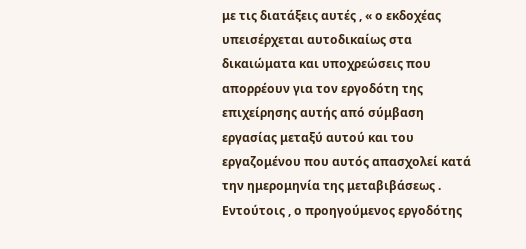με τις διατάξεις αυτές , « ο εκδοχέας υπεισέρχεται αυτοδικαίως στα δικαιώματα και υποχρεώσεις που απορρέουν για τον εργοδότη της επιχείρησης αυτής από σύμβαση εργασίας μεταξύ αυτού και του εργαζομένου που αυτός απασχολεί κατά την ημερομηνία της μεταβιβάσεως . Εντούτοις , ο προηγούμενος εργοδότης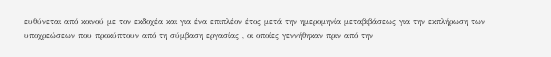ευθύνεται από κοινού με τον εκδοχέα και για ένα επιπλέον έτος μετά την ημερομηνία μεταβιβάσεως για την εκπλήρωση των υποχρεώσεων που προκύπτουν από τη σύμβαση εργασίας , οι οποίες γεννήθηκαν πριν από την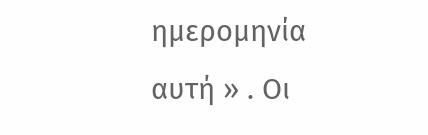ημερομηνία αυτή » . Οι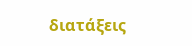διατάξεις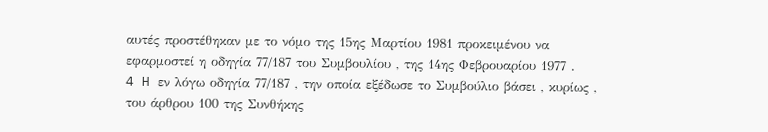αυτές προστέθηκαν με το νόμο της 15ης Μαρτίου 1981 προκειμένου να εφαρμοστεί η οδηγία 77/187 του Συμβουλίου , της 14ης Φεβρουαρίου 1977 .
4 H εν λόγω οδηγία 77/187 , την οποία εξέδωσε το Συμβούλιο βάσει , κυρίως , του άρθρου 100 της Συνθήκης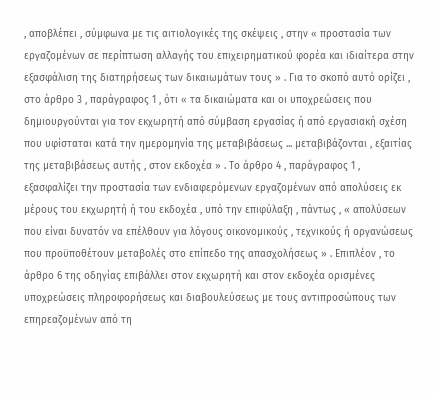, αποβλέπει , σύμφωνα με τις αιτιολογικές της σκέψεις , στην « προστασία των εργαζομένων σε περίπτωση αλλαγής του επιχειρηματικού φορέα και ιδιαίτερα στην εξασφάλιση της διατηρήσεως των δικαιωμάτων τους » . Για το σκοπό αυτό ορίζει , στο άρθρο 3 , παράγραφος 1 , ότι « τα δικαιώματα και οι υποχρεώσεις που δημιουργούνται για τον εκχωρητή από σύμβαση εργασίας ή από εργασιακή σχέση που υφίσταται κατά την ημερομηνία της μεταβιβάσεως ... μεταβιβάζονται , εξαιτίας της μεταβιβάσεως αυτής , στον εκδοχέα » . Το άρθρο 4 , παράγραφος 1 , εξασφαλίζει την προστασία των ενδιαφερόμενων εργαζομένων από απολύσεις εκ μέρους του εκχωρητή ή του εκδοχέα , υπό την επιφύλαξη , πάντως , « απολύσεων που είναι δυνατόν να επέλθουν για λόγους οικονομικούς , τεχνικούς ή οργανώσεως που προϋποθέτουν μεταβολές στο επίπεδο της απασχολήσεως » . Επιπλέον , το άρθρο 6 της οδηγίας επιβάλλει στον εκχωρητή και στον εκδοχέα ορισμένες υποχρεώσεις πληροφορήσεως και διαβουλεύσεως με τους αντιπροσώπους των επηρεαζομένων από τη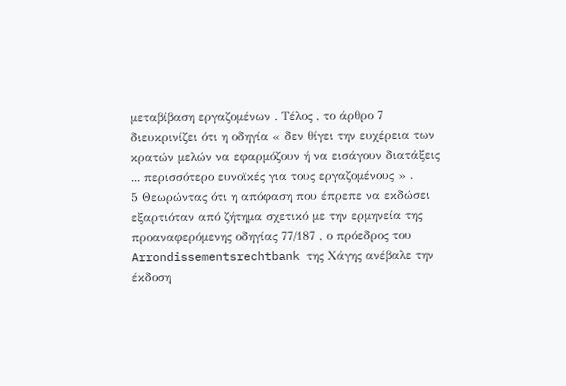μεταβίβαση εργαζομένων . Τέλος , το άρθρο 7 διευκρινίζει ότι η οδηγία « δεν θίγει την ευχέρεια των κρατών μελών να εφαρμόζουν ή να εισάγουν διατάξεις ... περισσότερο ευνοϊκές για τους εργαζομένους » .
5 Θεωρώντας ότι η απόφαση που έπρεπε να εκδώσει εξαρτιόταν από ζήτημα σχετικό με την ερμηνεία της προαναφερόμενης οδηγίας 77/187 , ο πρόεδρος του Arrondissementsrechtbank της Χάγης ανέβαλε την έκδοση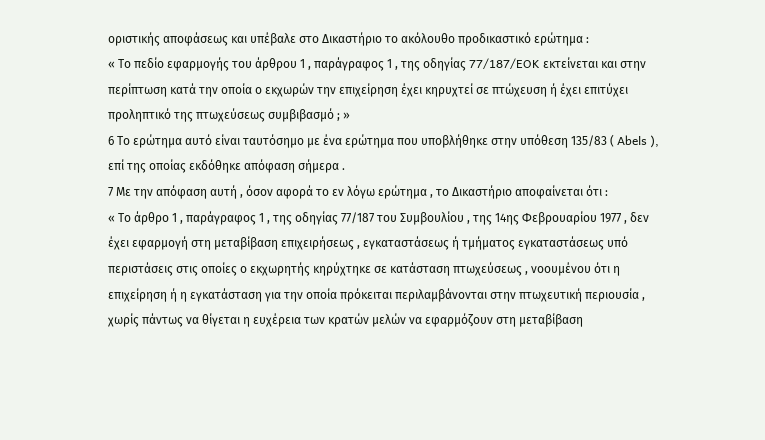οριστικής αποφάσεως και υπέβαλε στο Δικαστήριο το ακόλουθο προδικαστικό ερώτημα :
« Το πεδίο εφαρμογής του άρθρου 1 , παράγραφος 1 , της οδηγίας 77/187/EOK εκτείνεται και στην περίπτωση κατά την οποία ο εκχωρών την επιχείρηση έχει κηρυχτεί σε πτώχευση ή έχει επιτύχει προληπτικό της πτωχεύσεως συμβιβασμό ; »
6 Το ερώτημα αυτό είναι ταυτόσημο με ένα ερώτημα που υποβλήθηκε στην υπόθεση 135/83 ( Abels ), επί της οποίας εκδόθηκε απόφαση σήμερα .
7 Με την απόφαση αυτή , όσον αφορά το εν λόγω ερώτημα , το Δικαστήριο αποφαίνεται ότι :
« Το άρθρο 1 , παράγραφος 1 , της οδηγίας 77/187 του Συμβουλίου , της 14ης Φεβρουαρίου 1977 , δεν έχει εφαρμογή στη μεταβίβαση επιχειρήσεως , εγκαταστάσεως ή τμήματος εγκαταστάσεως υπό περιστάσεις στις οποίες ο εκχωρητής κηρύχτηκε σε κατάσταση πτωχεύσεως , νοουμένου ότι η επιχείρηση ή η εγκατάσταση για την οποία πρόκειται περιλαμβάνονται στην πτωχευτική περιουσία , χωρίς πάντως να θίγεται η ευχέρεια των κρατών μελών να εφαρμόζουν στη μεταβίβαση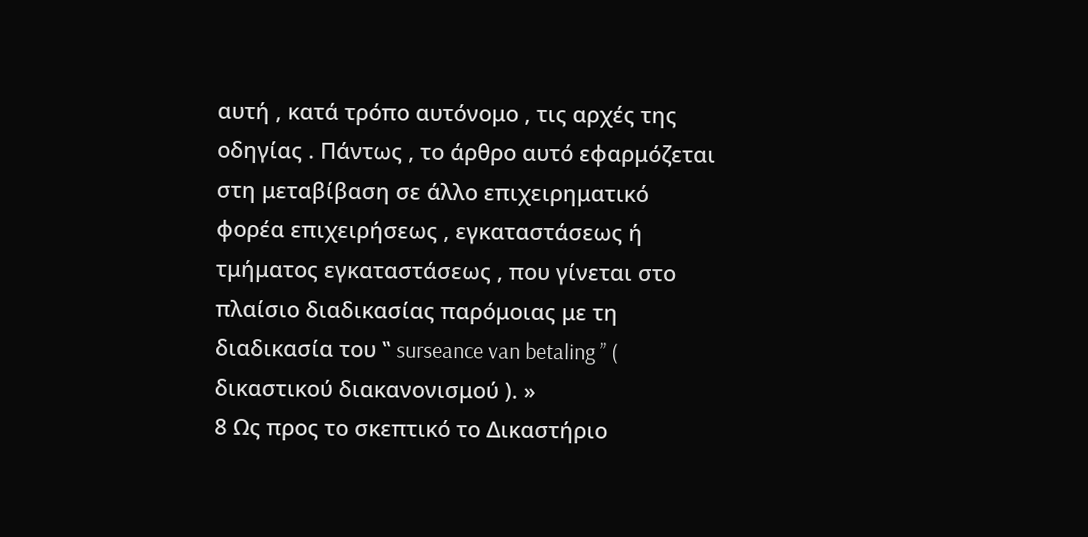αυτή , κατά τρόπο αυτόνομο , τις αρχές της οδηγίας . Πάντως , το άρθρο αυτό εφαρμόζεται στη μεταβίβαση σε άλλο επιχειρηματικό φορέα επιχειρήσεως , εγκαταστάσεως ή τμήματος εγκαταστάσεως , που γίνεται στο πλαίσιο διαδικασίας παρόμοιας με τη διαδικασία του ‛‛ surseance van betaling ’’ ( δικαστικού διακανονισμού ). »
8 Ως προς το σκεπτικό το Δικαστήριο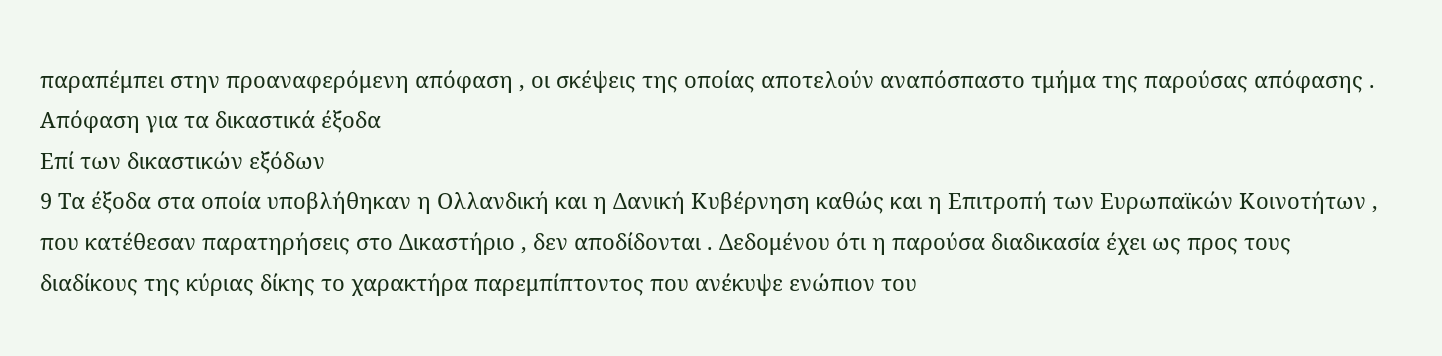παραπέμπει στην προαναφερόμενη απόφαση , οι σκέψεις της οποίας αποτελούν αναπόσπαστο τμήμα της παρούσας απόφασης .
Απόφαση για τα δικαστικά έξοδα
Επί των δικαστικών εξόδων
9 Τα έξοδα στα οποία υποβλήθηκαν η Ολλανδική και η Δανική Κυβέρνηση καθώς και η Επιτροπή των Ευρωπαϊκών Κοινοτήτων , που κατέθεσαν παρατηρήσεις στο Δικαστήριο , δεν αποδίδονται . Δεδομένου ότι η παρούσα διαδικασία έχει ως προς τους διαδίκους της κύριας δίκης το χαρακτήρα παρεμπίπτοντος που ανέκυψε ενώπιον του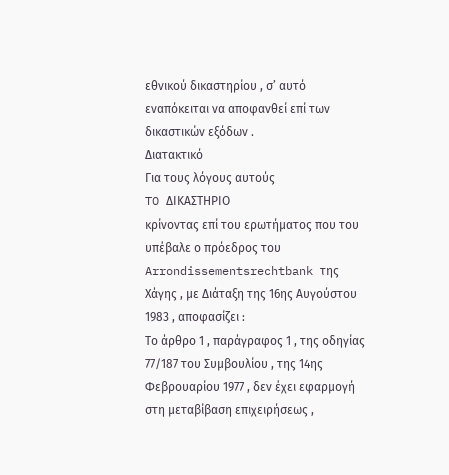εθνικού δικαστηρίου , σ’ αυτό εναπόκειται να αποφανθεί επί των δικαστικών εξόδων .
Διατακτικό
Για τους λόγους αυτούς
TO ΔΙΚΑΣΤΗΡΙΟ
κρίνοντας επί του ερωτήματος που του υπέβαλε ο πρόεδρος του Arrondissementsrechtbank της Χάγης , με Διάταξη της 16ης Αυγούστου 1983 , αποφασίζει :
Το άρθρο 1 , παράγραφος 1 , της οδηγίας 77/187 του Συμβουλίου , της 14ης Φεβρουαρίου 1977 , δεν έχει εφαρμογή στη μεταβίβαση επιχειρήσεως ,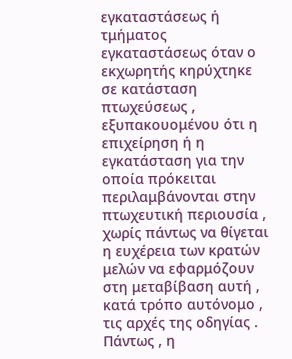εγκαταστάσεως ή τμήματος εγκαταστάσεως όταν ο εκχωρητής κηρύχτηκε σε κατάσταση πτωχεύσεως , εξυπακουομένου ότι η επιχείρηση ή η εγκατάσταση για την οποία πρόκειται περιλαμβάνονται στην πτωχευτική περιουσία , χωρίς πάντως να θίγεται η ευχέρεια των κρατών μελών να εφαρμόζουν στη μεταβίβαση αυτή , κατά τρόπο αυτόνομο , τις αρχές της οδηγίας . Πάντως , η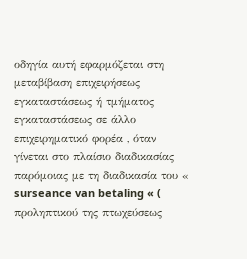οδηγία αυτή εφαρμόζεται στη μεταβίβαση επιχειρήσεως εγκαταστάσεως ή τμήματος εγκαταστάσεως σε άλλο επιχειρηματικό φορέα , όταν γίνεται στο πλαίσιο διαδικασίας παρόμοιας με τη διαδικασία του « surseance van betaling « ( προληπτικού της πτωχεύσεως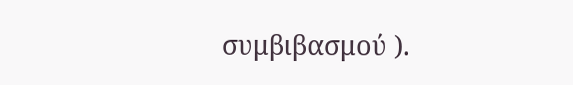συμβιβασμού ).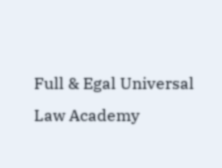Full & Egal Universal Law Academy